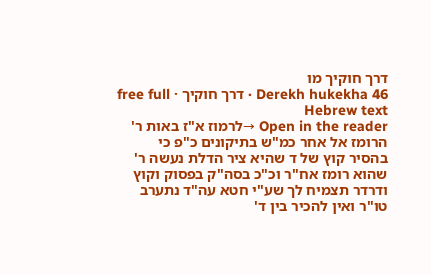דרך חוקיך מו
Derekh hukekha 46 · דרך חוקיך · free full Hebrew text
Open in the reader →לרמוז א"ז באות ר' הרומז אל אחר כמ"ש בתיקונים כ"פ כי בהסיר קוץ של ד שהיא ציר הדלת נעשה ר' שהוא רומז אח"ר וכ"כ בסה"ק בפסוק וקוץ ודרדר תצמיח לך שע"י חטא עה"ד נתערב טו"ר ואין להכיר בין ד'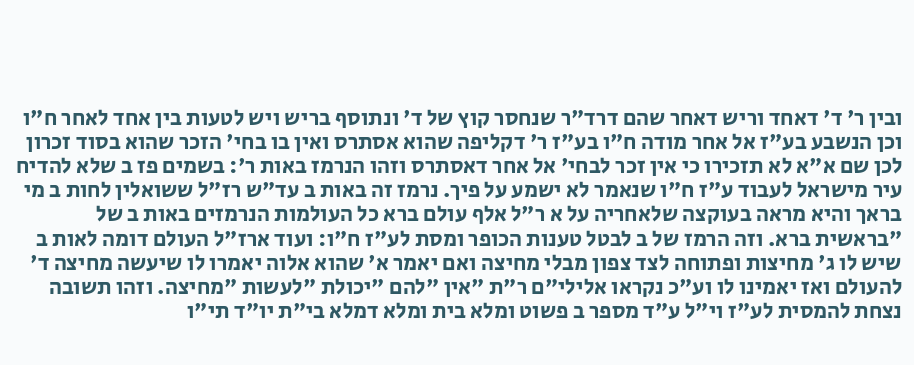ובין ר' ד' דאחד וריש דאחר שהם דרד"ר שנחסר קוץ של ד' ונתוסף בריש ויש לטעות בין אחד לאחר ח"ו וכן הנשבע בע"ז אל אחר מודה ח"ו בע"ז ר' דקליפה שהוא אסתרס ואין בו בחי' הזכר שהוא בסוד זכרון לכן שם א"א לא תזכירו כי אין זכר לבחי' אל אחר דאסתרס וזהו הנרמז באות ר': בשמים פז ב שלא להדיח עיר מישראל לעבוד ע"ז ח"ו שנאמר לא ישמע על פיך. נרמז זה באות ב עד"ש רז"ל ששואלין לחות ב מי בראך והיא מראה בעוקצה שלאחריה על א ר"ל אלף עולם ברא כל העולמות הנרמזים באות ב של "בראשית ברא. וזה הרמז של ב לבטל טענות הכופר ומסת לע"ז ח"ו: ועוד ארז"ל העולם דומה לאות ב שיש לו ג' מחיצות ופתוחה לצד צפון מבלי מחיצה ואם יאמר א' שהוא אלוה יאמרו לו שיעשה מחיצה ד' להעולם ואז יאמינו לו וע"כ נקראו אלילי"ם ר"ת "אין "להם "יכולת "לעשות "מחיצה. וזהו תשובה נצחת להמסית לע"ז וי"ל ע"ד מספר ב פשוט ומלא בית ומלא דמלא בי"ת יו"ד תי"ו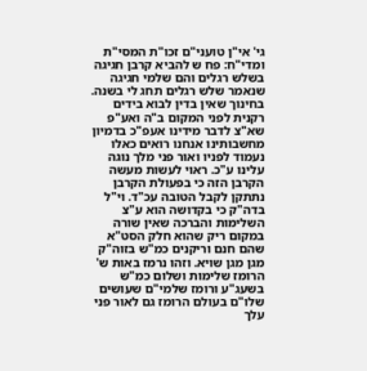גי' אי"ן טועני"ם זכו"ת המסי"ת ומדי"ח: פח ש להביא קרבן חגיגה בשלש רגלים והם שלמי חגיגה שנאמר שלש רגלים תחג לי בשנה. בחינוך שאין בדין לבוא בידים רקנית לפני המקום ב"ה ואע"פ שא"צ לדבר מידינו אעפ"כ בדמיון מחשבותינו אנחנו רואים כאלו נעמוד לפניו ואור פני מלך נוגה עלינו ע"כ. ראוי לעשות מעשה הקרבן הזה כי בפעולת הקרבן נתתקן לקבל הטובה עכ"ד. וי"ל בדה"ק כי בקדושה הוא ע"צ השלימות והברכה שאין שורה במקום ריק שהוא חלק הסט"א שהם חנם וריקנים כמ"ש בזוה"ק מגן מגן שויא. וזהו נרמז באות ש' הרומז שלימות ושלום כמ"ש בשעג"ע ורומז שלמי"ם שעושים שלו"ם בעולם הרומז גם לאור פני עלך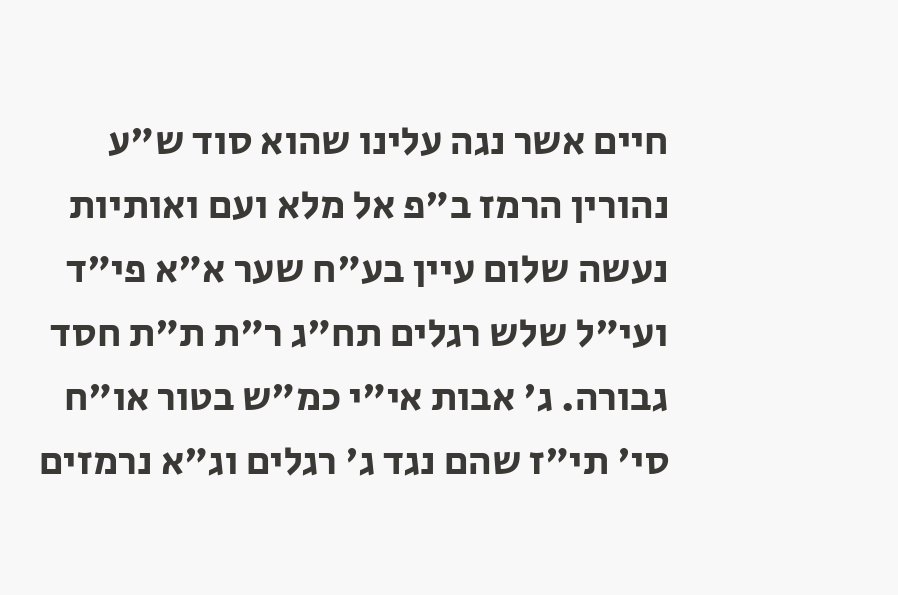חיים אשר נגה עלינו שהוא סוד ש"ע נהורין הרמז ב"פ אל מלא ועם ואותיות נעשה שלום עיין בע"ח שער א"א פי"ד ועי"ל שלש רגלים תח"ג ר"ת ת"ת חסד גבורה. ג' אבות אי"י כמ"ש בטור או"ח סי' תי"ז שהם נגד ג' רגלים וג"א נרמזים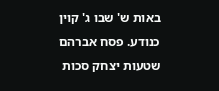באות ש' שבו ג' קוין כנודע. פסח אברהם שטעות יצחק סכות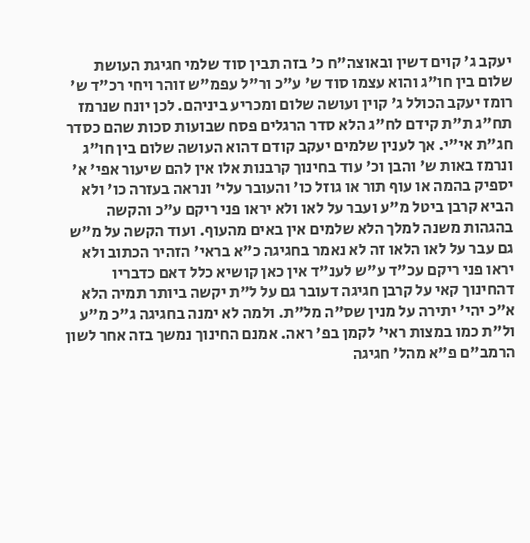יעקב ג' קוים דשין ובאוצה"ח כ' בזה תבין סוד שלמי חגיגת העושת שלום בין חו"ג והוא עצמו סוד ש' ע"כ ור"ל עפמ"ש זוהר ויחי רכ"ד ש' רומז יעקב הכולל ג' קוין ועושה שלום ומכריע ביניהם. לכן יונח שנרמז תח"ג ת"ת קידם לח"ג הלא סדר הרגלים פסח שבועות סכות שהם כסדר חג"ת אי"י. אך לענין שלמים יעקב קודם דהוא העושה שלום בין חו"ג ונרמז באות ש' והבן וכ' עוד בחינוך קרבנות אלו אין להם שיעור אפי' א' יספיק בהמה או עוף תור או גוזל כו' והעובר עלי' ונראה בעזרה כו' ולא הביא קרבן ביטל מ"ע ועבר על לאו ולא יראו פני ריקם ע"כ והקשה בהגהות משנה למלך הלא שלמים אין באים מהעוף. ועוד הקשה על מ"ש גם עבר על לאו הלאו זה לא נאמר בחגיגה כ"א בראי' הזהיר הכתוב ולא יראו פני ריקם עכ"ד ע"ש לענ"ד אין כאן קושיא כלל דאם כדבריו דהחינוך קאי על קרבן חגיגה דעובר גם על ל"ת יקשה ביותר תמיה הלא א"כ יהי' יתירה על מנין שס"ה מל"ת. ולמה לא ימנה בחגיגה ג"כ מ"ע ול"ת כמו במצות ראי' לקמן בפ' ראה. אמנם החינוך נמשך בזה אחר לשון הרמב"ם פ"א מהל' חגיגה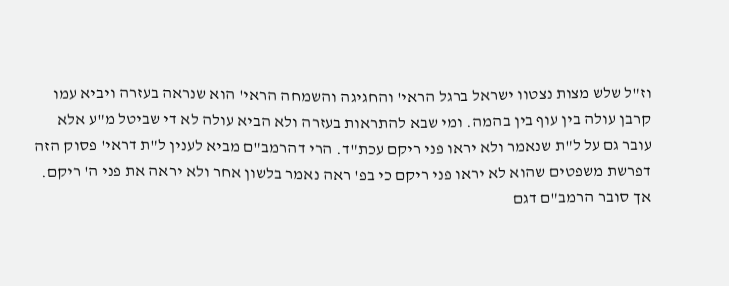וז"ל שלש מצות נצטוו ישראל ברגל הראי' והחגיגה והשמחה הראי' הוא שנראה בעזרה ויביא עמו קרבן עולה בין עוף בין בהמה. ומי שבא להתראות בעזרה ולא הביא עולה לא די שביטל מ"ע אלא עובר גם על ל"ת שנאמר ולא יראו פני ריקם עכת"ד. הרי דהרמב"ם מביא לענין ל"ת דראי' פסוק הזה דפרשת משפטים שהוא לא יראו פני ריקם כי בפ' ראה נאמר בלשון אחר ולא יראה את פני ה' ריקם. אך סובר הרמב"ם דגם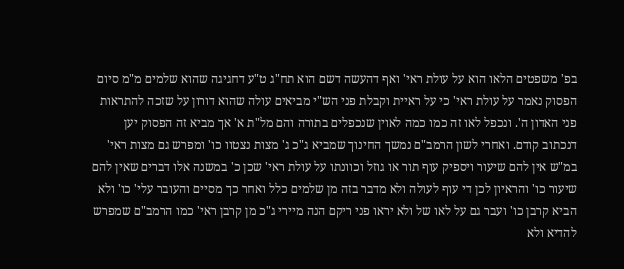בפ' משפטים הלאו הוא על עולת ראי' ואף דהעשה דשם הוא תח"ג ט"ע דחגיגה שהוא שלמים מ"מ סיום הפסוק נאמר על עולת ראי' כי על ראיית וקבלת פני הש"י מביאים עולה שהוא דורון על שזכה להתראות פני האדון ה'. ונכפל לאו זה כמו כמה לאוין שנכפלים בתורה והם מל"ת א' אך מביא זה הפסוק יען דנכתוב קודם. ואחרי לשון הרמב"ם נמשך החינוך שמביא ג"כ ג' מצות נצטוו כו' ומפרש גם מצות ראי' במ"ש אין להם שיעור ויספיק עוף תור או גוזל וכוונתו על עולת ראי' שכן כ' במשנה אלו דברים שאין להם שיעור כו' והראיון לכן די עוף לעולה ולא מדבר בזה מן שלמים כלל ואחר כך מסיים והעובר עלי' כו' ולא הביא קרבן כו' ועבר גם על לאו של ולא יראו פני ריקם הנה מיירי ג"כ מן קרבן ראי' כמו הרמב"ם שמפרש להדיא ולא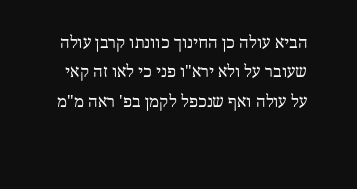הביא עולה כן החינוך כוונתו קרבן עולה שעובר על ולא ירא"ו פני כי לאו זה קאי על עולה ואף שנכפל לקמן בפ' ראה מ"מ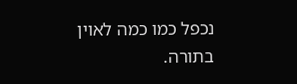נכפל כמו כמה לאוין בתורה.